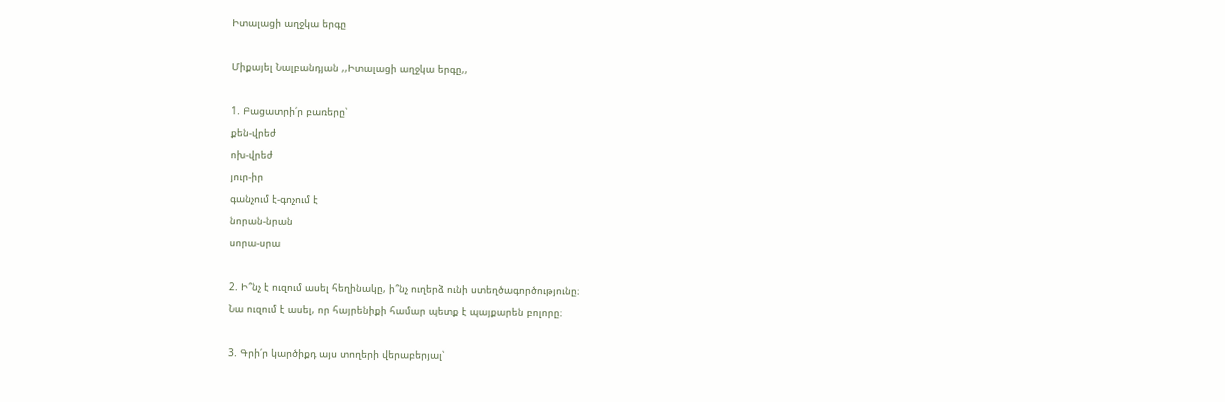Իտալացի աղջկա երգը

Միքայել Նալբանդյան ,,Իտալացի աղջկա երգը,,

1. Բացատրի՛ր բառերը՝
քեն-վրեժ
ոխ-վրեժ
յուր-իր
գանչում է-գոչում է
նորան-նրան
սորա-սրա

2. Ի՞նչ է ուզում ասել հեղինակը, ի՞նչ ուղերձ ունի ստեղծագործությունը։
Նա ուզում է ասել, որ հայրենիքի համար պետք է պայքարեն բոլորը։

3. Գրի՛ր կարծիքդ այս տողերի վերաբերյալ՝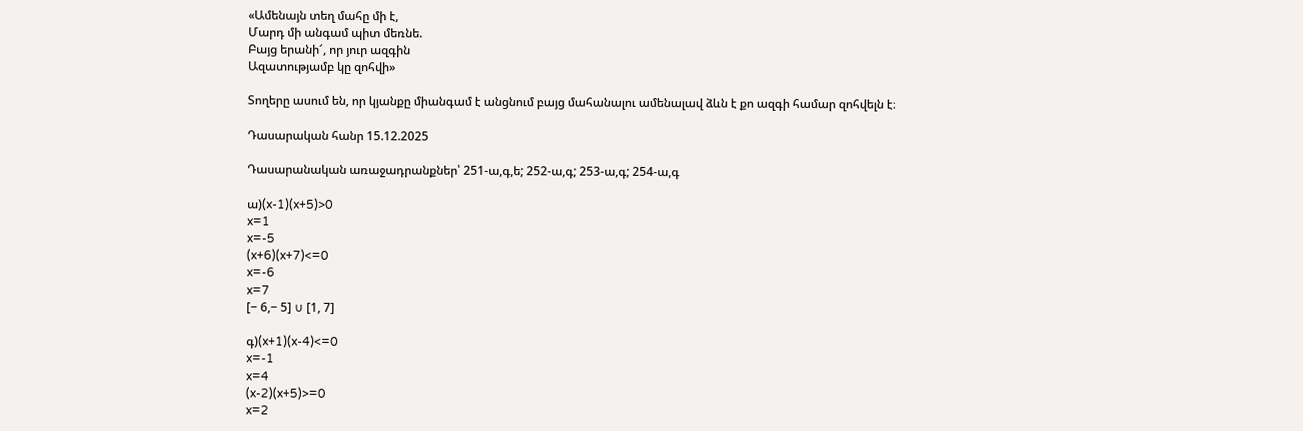«Ամենայն տեղ մահը մի է,
Մարդ մի անգամ պիտ մեռնե.
Բայց երանի՜, որ յուր ազգին
Ազատությամբ կը զոհվի»

Տողերը ասում են, որ կյանքը միանգամ է անցնում բայց մահանալու ամենալավ ձևն է քո ազգի համար զոհվելն է։

Դասարական հանր 15.12.2025

Դասարանական առաջադրանքներ՝ 251-ա,գ,ե; 252-ա,գ; 253-ա,գ; 254-ա,գ

ա)(x-1)(x+5)>0
x=1
x=-5
(x+6)(x+7)<=0
x=-6
x=7
[− 6,− 5] ∪ [1, 7]

գ)(x+1)(x-4)<=0
x=-1
x=4
(x-2)(x+5)>=0
x=2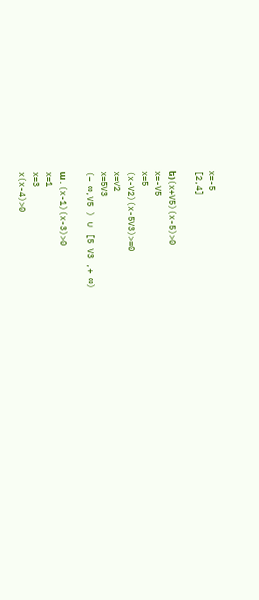x=-5
[2,4]

ե)(x+V5)(x-5)>0
x=-V5
x=5
(x-V2)(x-5V3)>=0
x=✓2
x=5V3
(− ∞,V5 ) ∪ [5 V3 ,+ ∞)

ա․(x-1)(x-3)>0
x=1
x=3
x(x-4)>0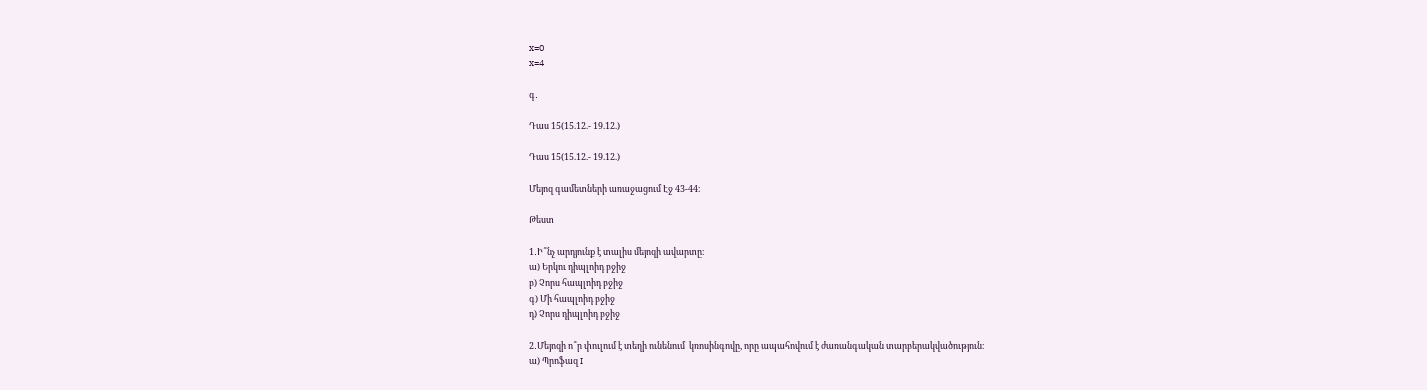x=0
x=4

գ․

Դաս 15(15.12.- 19.12.)

Դաս 15(15.12.- 19.12.)

Մեյոզ գամետների առաջացում Էջ 43-44։

Թեստ

1․Ի՞նչ արդյունք է տալիս մեյոզի ավարտը։
ա) Երկու դիպլոիդ բջիջ
բ) Չորս հապլոիդ բջիջ
գ) Մի հապլոիդ բջիջ
դ) Չորս դիպլոիդ բջիջ

2․Մեյոզի ո՞ր փուլում է տեղի ունենում  կռոսինգովը, որը ապահովում է ժառանգական տարբերակվածություն։
ա) Պրոֆազ I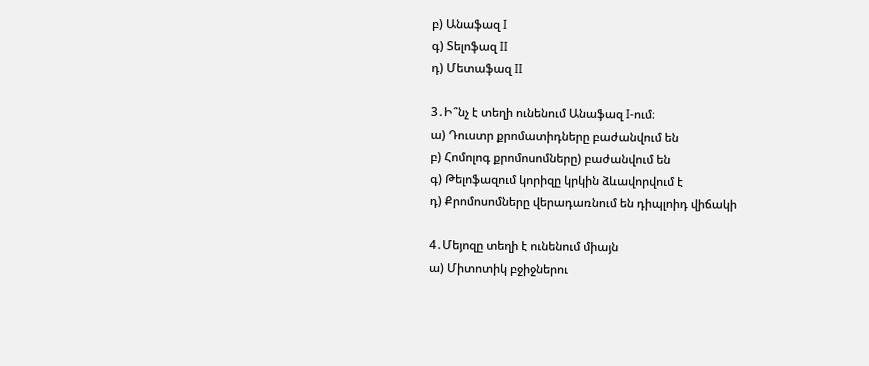բ) Անաֆազ I
գ) Տելոֆազ II
դ) Մետաֆազ II

3․Ի՞նչ է տեղի ունենում Անաֆազ I-ում։
ա) Դուստր քրոմատիդները բաժանվում են
բ) Հոմոլոգ քրոմոսոմները) բաժանվում են
գ) Թելոֆազում կորիզը կրկին ձևավորվում է
դ) Քրոմոսոմները վերադառնում են դիպլոիդ վիճակի

4․Մեյոզը տեղի է ունենում միայն
ա) Միտոտիկ բջիջներու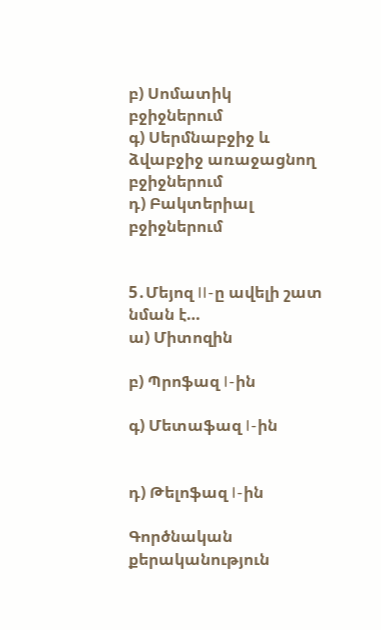բ) Սոմատիկ բջիջներում
գ) Սերմնաբջիջ և ձվաբջիջ առաջացնող բջիջներում
դ) Բակտերիալ բջիջներում


5․Մեյոզ II-ը ավելի շատ նման է…
ա) Միտոզին

բ) Պրոֆազ I-ին

գ) Մետաֆազ I-ին


դ) Թելոֆազ I-ին

Գործնական քերականություն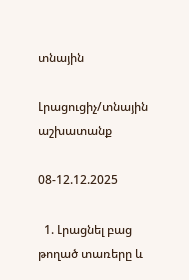տնային

Լրացուցիչ/տնային աշխատանք

08-12.12.2025

  1. Լրացնել բաց թողած տառերը և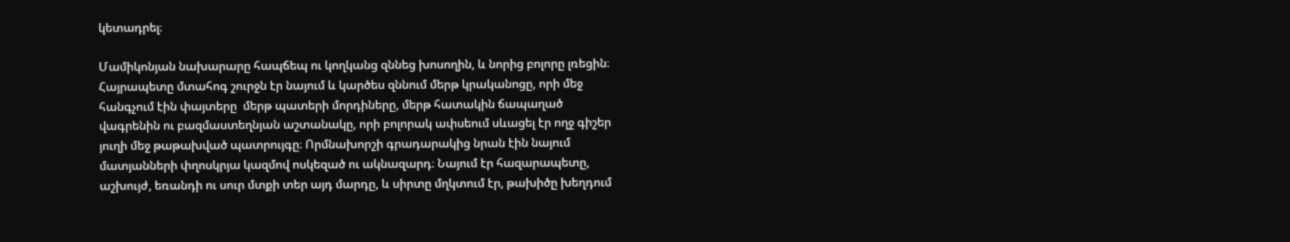կետադրել։

Մամիկոնյան նախարարը հապճեպ ու կողկանց զննեց խոսողին, և նորից բոլորը լռեցին։ Հայրապետը մտահոգ շուրջն էր նայում և կարծես զննում մերթ կրականոցը, որի մեջ հանգչում էին փայտերը  մերթ պատերի մորդիները, մերթ հատակին ճապաղած վագրենին ու բազմաստեղնյան աշտանակը, որի բոլորակ ափսեում սևացել էր ողջ գիշեր  յուղի մեջ թաթախված պատրույգը։ Որմնախորշի գրադարակից նրան էին նայում մատյանների փղոսկրյա կազմով ոսկեզած ու ակնազարդ։ Նայում էր հազարապետը, աշխույժ, եռանդի ու սուր մտքի տեր այդ մարդը, և սիրտը մղկտում էր, թախիծը խեղդում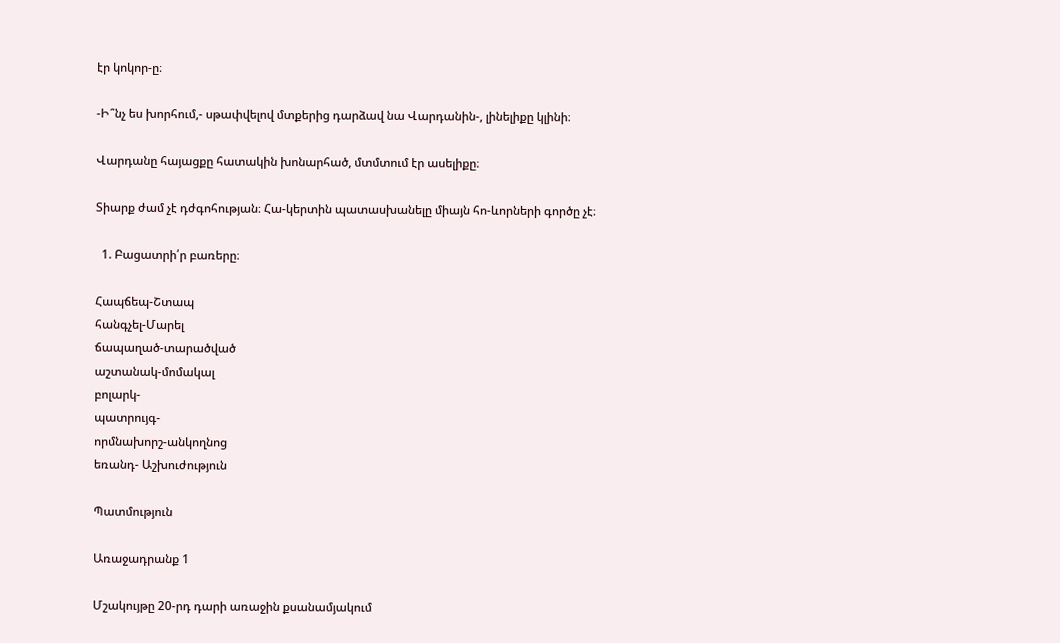էր կոկոր-ը։

-Ի՞նչ ես խորհում,- սթափվելով մտքերից դարձավ նա Վարդանին-, լինելիքը կլինի։

Վարդանը հայացքը հատակին խոնարհած, մտմտում էր ասելիքը։

Տիարք ժամ չէ դժգոհության։ Հա-կերտին պատասխանելը միայն հո-ևորների գործը չէ։

  1. Բացատրի՛ր բառերը։

Հապճեպ-Շտապ
հանգչել-Մարել
ճապաղած-տարածված
աշտանակ-մոմակալ
բոլարկ-
պատրույգ-
որմնախորշ-անկողնոց
եռանդ- Աշխուժություն

Պատմություն

Առաջադրանք 1

Մշակույթը 20-րդ դարի առաջին քսանամյակում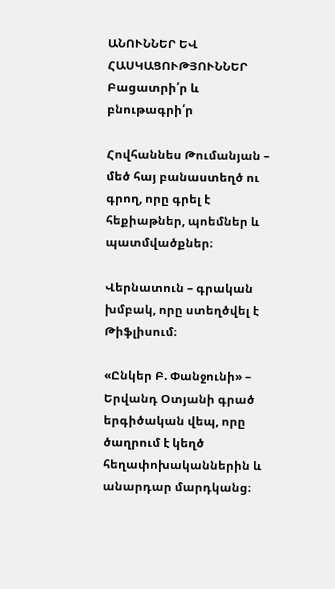ԱՆՈՒՆՆԵՐ ԵՎ ՀԱՍԿԱՑՈՒԹՅՈՒՆՆԵՐ
Բացատրի՛ր և բնութագրի՛ր

Հովհաննես Թումանյան – մեծ հայ բանաստեղծ ու գրող, որը գրել է հեքիաթներ, պոեմներ և պատմվածքներ։

Վերնատուն – գրական խմբակ, որը ստեղծվել է Թիֆլիսում։

«Ընկեր Բ. Փանջունի» – Երվանդ Օտյանի գրած երգիծական վեպ, որը ծաղրում է կեղծ հեղափոխականներին և անարդար մարդկանց։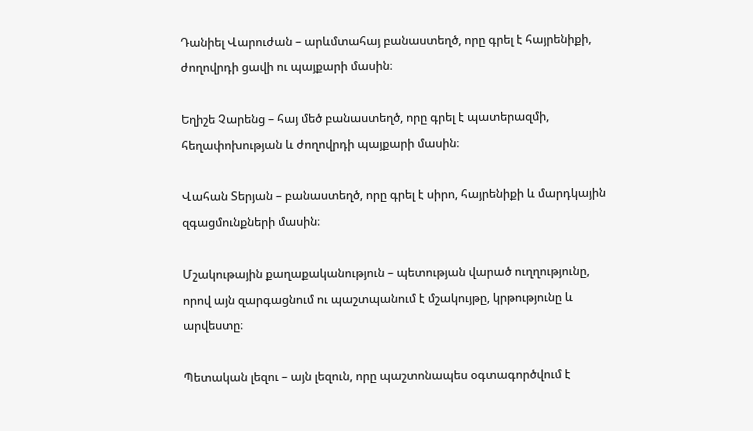Դանիել Վարուժան – արևմտահայ բանաստեղծ, որը գրել է հայրենիքի, ժողովրդի ցավի ու պայքարի մասին։

Եղիշե Չարենց – հայ մեծ բանաստեղծ, որը գրել է պատերազմի, հեղափոխության և ժողովրդի պայքարի մասին։

Վահան Տերյան – բանաստեղծ, որը գրել է սիրո, հայրենիքի և մարդկային զգացմունքների մասին։

Մշակութային քաղաքականություն – պետության վարած ուղղությունը, որով այն զարգացնում ու պաշտպանում է մշակույթը, կրթությունը և արվեստը։

Պետական լեզու – այն լեզուն, որը պաշտոնապես օգտագործվում է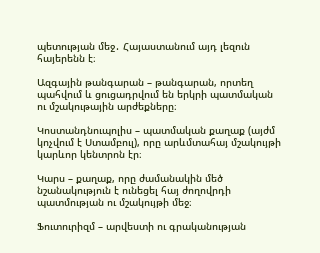պետության մեջ․ Հայաստանում այդ լեզուն հայերենն է։

Ազգային թանգարան – թանգարան, որտեղ պահվում և ցուցադրվում են երկրի պատմական ու մշակութային արժեքները։

Կոստանդնուպոլիս – պատմական քաղաք (այժմ կոչվում է Ստամբուլ), որը արևմտահայ մշակույթի կարևոր կենտրոն էր։

Կարս – քաղաք, որը ժամանակին մեծ նշանակություն է ունեցել հայ ժողովրդի պատմության ու մշակույթի մեջ։

Ֆուտուրիզմ – արվեստի ու գրականության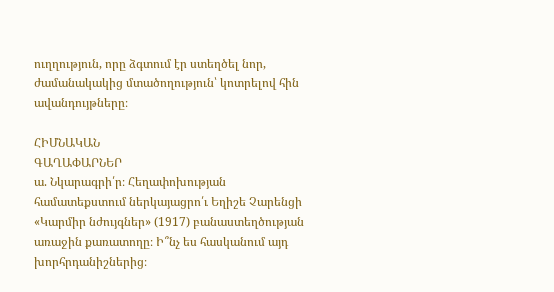ուղղություն, որը ձգտում էր ստեղծել նոր, ժամանակակից մտածողություն՝ կոտրելով հին ավանդույթները։

ՀԻՄՆԱԿԱՆ
ԳԱՂԱՓԱՐՆԵՐ
ա. Նկարագրի՛ր։ Հեղափոխության համատեքստում ներկայացրո՛ւ Եղիշե Չարենցի «Կարմիր նժույգներ» (1917) բանաստեղծության առաջին քառատողը։ Ի՞նչ ես հասկանում այդ խորհրդանիշներից։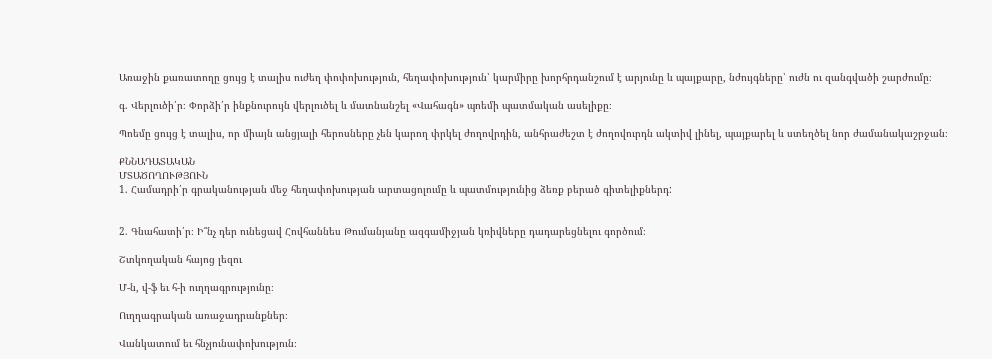Առաջին քառատողը ցույց է տալիս ուժեղ փոփոխություն, հեղափոխություն՝ կարմիրը խորհրդանշում է արյունը և պայքարը, նժույգները՝ ուժն ու զանգվածի շարժումը։

գ. Վերլուծի՛ր։ Փորձի՛ր ինքնուրույն վերլուծել և մատնանշել «Վահագն» պոեմի պատմական ասելիքը։

Պոեմը ցույց է տալիս, որ միայն անցյալի հերոսները չեն կարող փրկել ժողովրդին, անհրաժեշտ է ժողովուրդն ակտիվ լինել, պայքարել և ստեղծել նոր ժամանակաշրջան։

ՔՆՆԱԴԱՏԱԿԱՆ
ՄՏԱԾՈՂՈՒԹՅՈՒՆ
1. Համադրի՛ր գրականության մեջ հեղափոխության արտացոլումը և պատմությունից ձեռք բերած գիտելիքներդ:


2. Գնահատի՛ր։ Ի՞նչ դեր ունեցավ Հովհաննես Թումանյանը ազգամիջյան կռիվները դադարեցնելու գործում։

Շտկողական հայոց լեզու

Մ-ն, վ-ֆ եւ հ-ի ուղղագրությունը։

Ուղղագրական առաջադրանքներ։

Վանկատում եւ հնչյունափոխություն։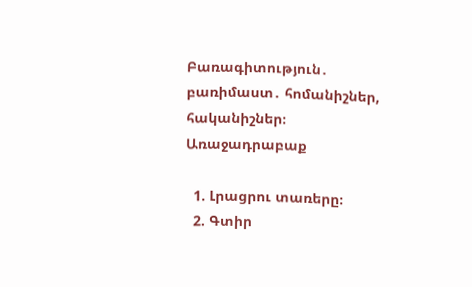Բառագիտություն․ բառիմաստ․ հոմանիշներ, հականիշներ։
Առաջադրաբաք

  1. Լրացրու տառերը։
  2. Գտիր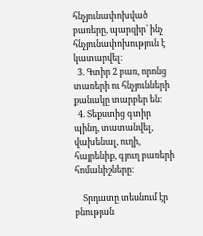հնչյունափոխված բառերը, պարզիր՝ ինչ հնչյունափոխություն է կատարվել։
  3. Գտիր 2 բառ, որոնց տառերի ու հնչյունների քանակը տարբեր են։
  4. Տեքստից գտիր պինդ, տատանվել, վախենալ, ուղի, հայրենիք, գյուղ բառերի հոմանիշները։

    Տրդատը տեսնում էր բնության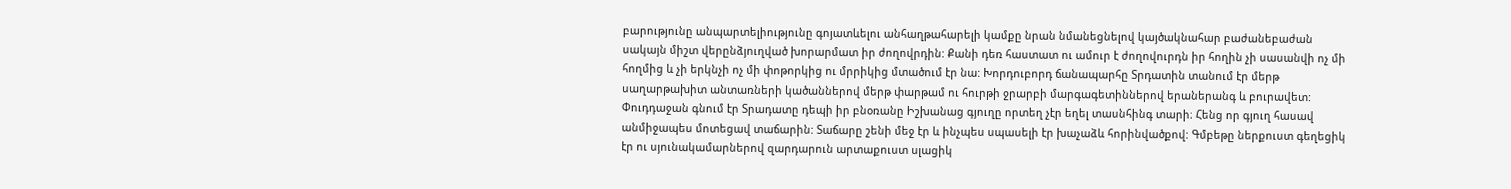բարությունը անպարտելիությունը գոյատևելու անհաղթահարելի կամքը նրան նմանեցնելով կայծակնահար բաժանեբաժան սակայն միշտ վերընձյուղված խորարմատ իր ժողովրդին: Քանի դեռ հաստատ ու ամուր է ժողովուրդն իր հողին չի սասանվի ոչ մի հողմից և չի երկնչի ոչ մի փոթորկից ու մրրիկից մտածում էր նա: Խորդուբորդ ճանապարհը Տրդատին տանում էր մերթ սաղարթախիտ անտառների կածաններով մերթ փարթամ ու հուրթի ջրարբի մարգագետիններով երաներանգ և բուրավետ: Փուդդաջան գնում էր Տրադատը դեպի իր բնօռանը Իշխանաց գյուղը որտեղ չէր եղել տասնհինգ տարի։ Հենց որ գյուղ հասավ անմիջապես մոտեցավ տաճարին: Տաճարը շենի մեջ էր և ինչպես սպասելի էր խաչաձև հորինվածքով: Գմբեթը ներքուստ գեղեցիկ էր ու սյունակամարներով զարդարուն արտաքուստ սլացիկ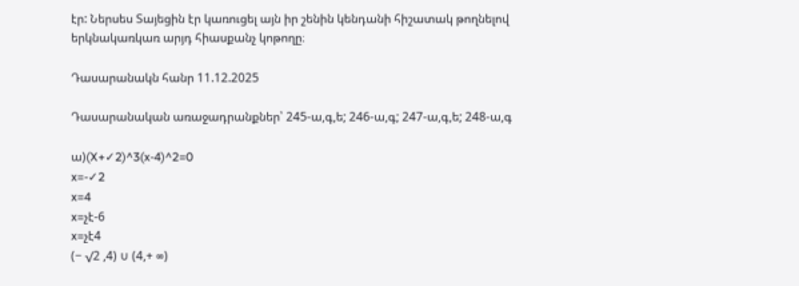էր: Ներսես Տայեցին էր կառուցել այն իր շենին կենդանի հիշատակ թողնելով երկնակառկառ արյդ հիասքանչ կոթողը։

Դասարանակն հանր 11.12.2025

Դասարանական առաջադրանքներ՝ 245-ա,գ,ե; 246-ա,գ; 247-ա,գ,ե; 248-ա,գ

ա)(X+✓2)^3(x-4)^2=0
x=-✓2
x=4
x=չէ-6
x=չէ4
(− √2 ,4) ∪ (4,+ ∞)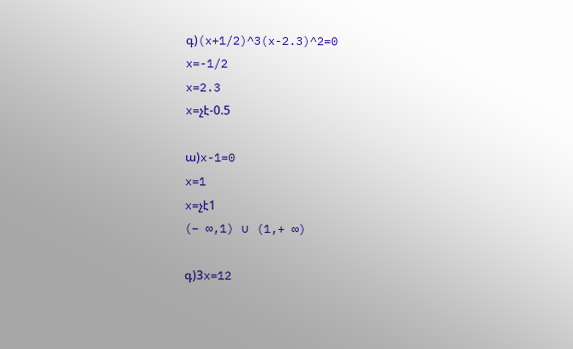գ)(x+1/2)^3(x-2.3)^2=0
x=-1/2
x=2.3
x=չէ-0.5

ա)x-1=0
x=1
x=չէ1
(− ∞,1) ∪ (1,+ ∞)

գ)3x=12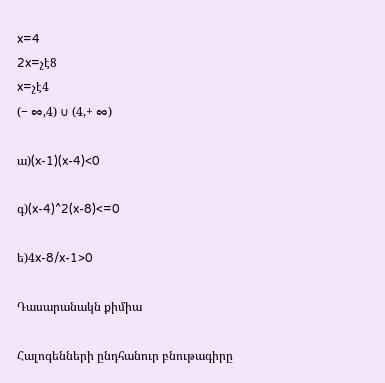x=4
2x=չէ8
x=չէ4
(− ∞,4) ∪ (4,+ ∞)

ա)(x-1)(x-4)<0

գ)(x-4)^2(x-8)<=0

ե)4x-8/x-1>0

Դասարանակն քիմիա

Հալոգենների ընդհանուր բնութագիրը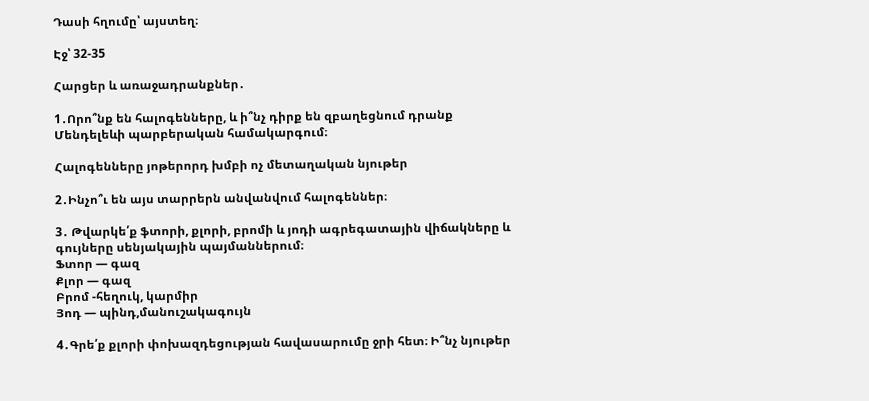Դասի հղումը՝ այստեղ։

Էջ՝ 32-35

Հարցեր և առաջադրանքներ․

1․Որո՞նք են հալոգենները, և ի՞նչ դիրք են զբաղեցնում դրանք Մենդելեևի պարբերական համակարգում։

Հալոգենները յոթերորդ խմբի ոչ մետաղական նյութեր

2․Ինչո՞ւ են այս տարրերն անվանվում հալոգեններ։

3․ Թվարկե՛ք ֆտորի, քլորի, բրոմի և յոդի ագրեգատային վիճակները և գույները սենյակային պայմաններում։
Ֆտոր — գազ
Քլոր — գազ
Բրոմ -հեղուկ, կարմիր
Յոդ — պինդ,մանուշակագույն

4․Գրե՛ք քլորի փոխազդեցության հավասարումը ջրի հետ։ Ի՞նչ նյութեր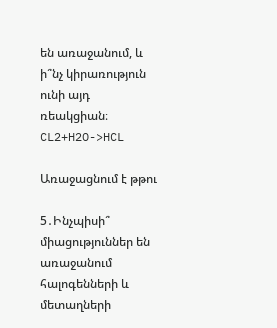են առաջանում, և ի՞նչ կիրառություն ունի այդ ռեակցիան։
CL2+H2O->HCL

Առաջացնում է թթու

5․Ինչպիսի՞ միացություններ են առաջանում հալոգենների և մետաղների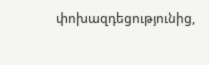փոխազդեցությունից,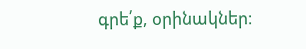գրե՛ք, օրինակներ։